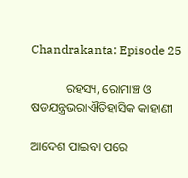Chandrakanta: Episode 25

           ରହସ୍ୟ, ରୋମାଞ୍ଚ ଓ ଷଡଯନ୍ତ୍ରଭରାଐତିହାସିକ କାହାଣୀ

ଆଦେଶ ପାଇବା ପରେ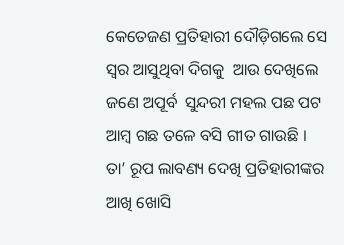କେତେଜଣ ପ୍ରତିହାରୀ ଦୌଡ଼ିଗଲେ ସେ ସ୍ୱର ଆସୁଥିବା ଦିଗକୁ  ଆଉ ଦେଖିଲେ  ଜଣେ ଅପୂର୍ବ  ସୁନ୍ଦରୀ ମହଲ ପଛ ପଟ ଆମ୍ବ ଗଛ ତଳେ ବସି ଗୀତ ଗାଉଛି । ତା’ ରୂପ ଲାବଣ୍ୟ ଦେଖି ପ୍ରତିହାରୀଙ୍କର  ଆଖି ଖୋସି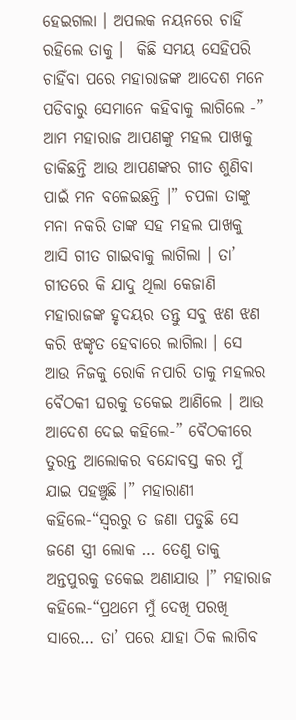ହେଇଗଲା । ଅପଲକ ନୟନରେ ଚାହିଁ ରହିଲେ ତାକୁ ।  କିଛି ସମୟ ସେହିପରି ଚାହିଁବା ପରେ ମହାରାଜଙ୍କ ଆଦେଶ ମନେ ପଡିବାରୁ ସେମାନେ କହିବାକୁ ଲାଗିଲେ -” ଆମ ମହାରାଜ ଆପଣଙ୍କୁ ମହଲ ପାଖକୁ ଡାକିଛନ୍ତି ଆଉ ଆପଣଙ୍କର ଗୀତ ଶୁଣିବା ପାଇଁ ମନ ବଳେଇଛନ୍ତି ।” ଚପଳା ତାଙ୍କୁ ମନା ନକରି ତାଙ୍କ ସହ ମହଲ ପାଖକୁ ଆସି ଗୀତ ଗାଇବାକୁ ଲାଗିଲା । ତା’ ଗୀତରେ କି ଯାଦୁ ଥିଲା କେଜାଣି ମହାରାଜଙ୍କ ହୃଦୟର ତନ୍ତୁ ସବୁ ଝଣ ଝଣ କରି ଝଙ୍କୃତ ହେବାରେ ଲାଗିଲା । ସେ ଆଉ ନିଜକୁ ରୋକି ନପାରି ତାକୁ ମହଲର ବୈଠକୀ ଘରକୁ ଡକେଇ ଆଣିଲେ । ଆଉ ଆଦେଶ ଦେଇ କହିଲେ-” ବୈଠକୀରେ ତୁରନ୍ତ ଆଲୋକର ବନ୍ଦୋବସ୍ତ କର ମୁଁ ଯାଇ ପହଞ୍ଚୁଛି ।” ମହାରାଣୀ କହିଲେ-“ସ୍ୱରରୁ ତ ଜଣା ପଡୁଛି ସେ ଜଣେ ସ୍ତ୍ରୀ ଲୋକ … ତେଣୁ ତାକୁ ଅନ୍ତପୁରକୁ ଡକେଇ ଅଣାଯାଉ ।” ମହାରାଜ କହିଲେ-“ପ୍ରଥମେ ମୁଁ ଦେଖି ପରଖି ସାରେ… ତା’ ପରେ ଯାହା ଠିକ ଲାଗିବ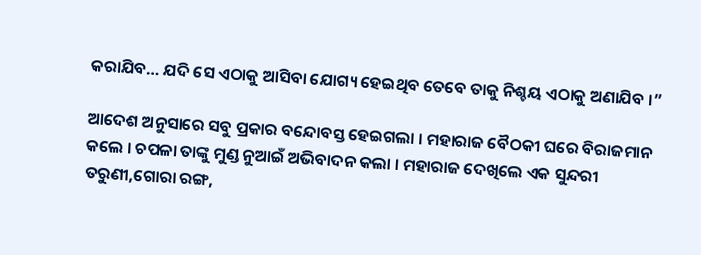କରାଯିବ… ଯଦି ସେ ଏଠାକୁ ଆସିବା ଯୋଗ୍ୟ ହେଇଥିବ ତେବେ ତାକୁ ନିଶ୍ଚୟ ଏଠାକୁ ଅଣାଯିବ ।”

ଆଦେଶ ଅନୁସାରେ ସବୁ ପ୍ରକାର ବନ୍ଦୋବସ୍ତ ହେଇଗଲା । ମହାରାଜ ବୈଠକୀ ଘରେ ବିରାଜମାନ କଲେ । ଚପଳା ତାଙ୍କୁ ମୁଣ୍ଡ ନୁଆଇଁ ଅଭିବାଦନ କଲା । ମହାରାଜ ଦେଖିଲେ ଏକ ସୁନ୍ଦରୀ ତରୁଣୀ,ଗୋରା ରଙ୍ଗ,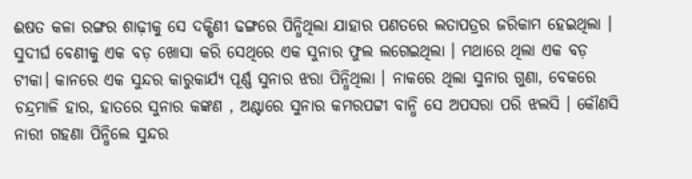ଈଷତ କଳା ରଙ୍ଗର ଶାଢ଼ୀକୁ ସେ ଦକ୍ଷିଣୀ ଢଙ୍ଗରେ ପିନ୍ଧିଥିଲା ଯାହାର ପଣତରେ ଲତାପତ୍ରର ଜରିକାମ ହେଇଥିଲା । ସୁଦୀର୍ଘ ବେଣୀକୁ ଏକ ବଡ଼ ଖୋସା କରି ସେଥିରେ ଏକ ସୁନାର ଫୁଲ ଲଗେଇଥିଲା । ମଥାରେ ଥିଲା ଏକ ବଡ଼ ଟୀକା। କାନରେ ଏକ ସୁନ୍ଦର କାରୁକାର୍ଯ୍ୟ ପୂର୍ଣ୍ଣ ସୁନାର ଝରା ପିନ୍ଧିଥିଲା । ନାକରେ ଥିଲା ସୁନାର ଗୁଣା, ବେକରେ ଚନ୍ଦ୍ରମାଳି ହାର, ହାତରେ ସୁନାର କଙ୍କଣ , ଅଣ୍ଟାରେ ସୁନାର କମରପଟ୍ଟୀ ବାନ୍ଧି ସେ ଅପସରା ପରି ଝଲସି । କୌଣସି ନାରୀ ଗହଣା ପିନ୍ଧିଲେ ସୁନ୍ଦର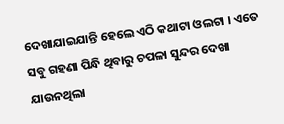ଦେଖାଯାଇଯାନ୍ତି ହେଲେ ଏଠି କଥାଟା ଓଲଟା । ଏତେ ସବୁ ଗହଣା ପିନ୍ଧି ଥିବାରୁ ଚପଳା ସୁନ୍ଦର ଦେଖା ଯାଉନଥିଲା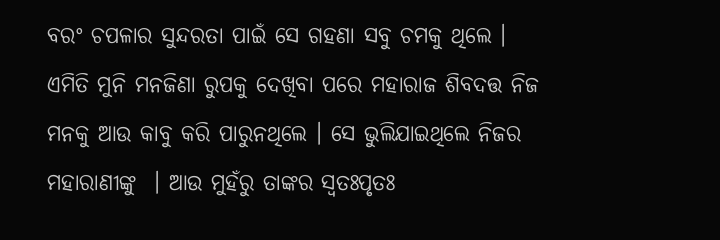ବରଂ ଚପଳାର ସୁନ୍ଦରତା ପାଇଁ ସେ ଗହଣା ସବୁ ଚମକୁ ଥିଲେ । ଏମିତି ମୁନି ମନଜିଣା ରୁପକୁ ଦେଖିବା ପରେ ମହାରାଜ ଶିବଦତ୍ତ ନିଜ ମନକୁ ଆଉ କାବୁ କରି ପାରୁନଥିଲେ । ସେ ଭୁଲିଯାଇଥିଲେ ନିଜର ମହାରାଣୀଙ୍କୁ  । ଆଉ ମୁହଁରୁ ତାଙ୍କର ସ୍ୱତଃପୃତଃ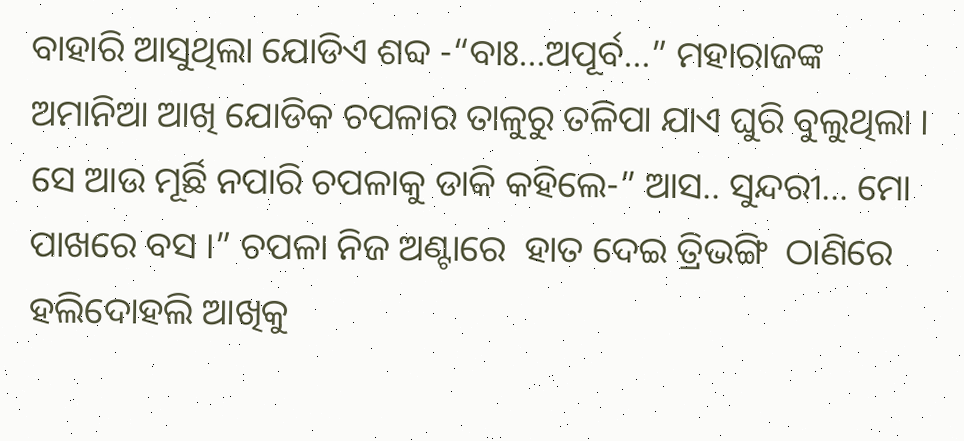ବାହାରି ଆସୁଥିଲା ଯୋଡିଏ ଶବ୍ଦ -“ବାଃ…ଅପୂର୍ବ…” ମହାରାଜଙ୍କ ଅମାନିଆ ଆଖି ଯୋଡିକ ଚପଳାର ତାଳୁରୁ ତଳିପା ଯାଏ ଘୁରି ବୁଲୁଥିଲା । ସେ ଆଉ ମୂର୍ଛି ନପାରି ଚପଳାକୁ ଡାକି କହିଲେ-” ଆସ.. ସୁନ୍ଦରୀ… ମୋ ପାଖରେ ବସ ।” ଚପଳା ନିଜ ଅଣ୍ଟାରେ  ହାତ ଦେଇ ତ୍ରିଭଙ୍ଗି  ଠାଣିରେ ହଲିଦୋହଲି ଆଖିକୁ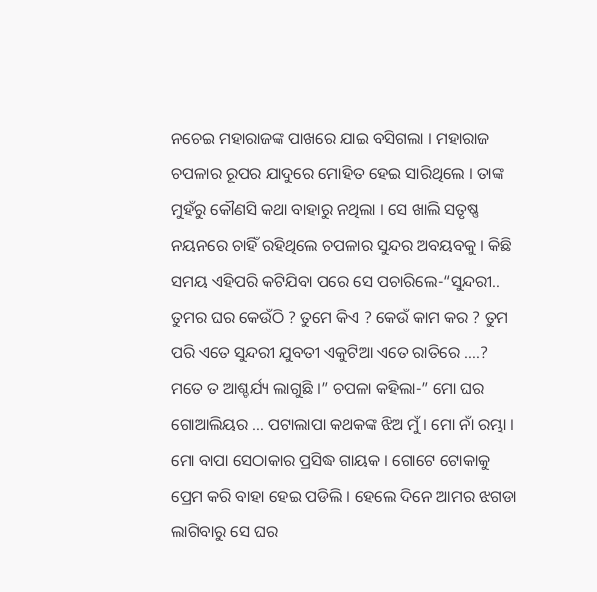ନଚେଇ ମହାରାଜଙ୍କ ପାଖରେ ଯାଇ ବସିଗଲା । ମହାରାଜ ଚପଳାର ରୂପର ଯାଦୁରେ ମୋହିତ ହେଇ ସାରିଥିଲେ । ତାଙ୍କ ମୁହଁରୁ କୌଣସି କଥା ବାହାରୁ ନଥିଲା । ସେ ଖାଲି ସତୃଷ୍ଣ ନୟନରେ ଚାହିଁ ରହିଥିଲେ ଚପଳାର ସୁନ୍ଦର ଅବୟବକୁ । କିଛି ସମୟ ଏହିପରି କଟିଯିବା ପରେ ସେ ପଚାରିଲେ-“ସୁନ୍ଦରୀ.. ତୁମର ଘର କେଉଁଠି ? ତୁମେ କିଏ ? କେଉଁ କାମ କର ? ତୁମ ପରି ଏତେ ସୁନ୍ଦରୀ ଯୁବତୀ ଏକୁଟିଆ ଏତେ ରାତିରେ ….? ମତେ ତ ଆଶ୍ଚର୍ଯ୍ୟ ଲାଗୁଛି ।” ଚପଳା କହିଲା-” ମୋ ଘର ଗୋଆଲିୟର … ପଟାଲାପା କଥକଙ୍କ ଝିଅ ମୁଁ । ମୋ ନାଁ ରମ୍ଭା । ମୋ ବାପା ସେଠାକାର ପ୍ରସିଦ୍ଧ ଗାୟକ । ଗୋଟେ ଟୋକାକୁ ପ୍ରେମ କରି ବାହା ହେଇ ପଡିଲି । ହେଲେ ଦିନେ ଆମର ଝଗଡା ଲାଗିବାରୁ ସେ ଘର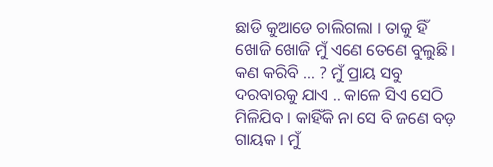ଛାଡି କୁଆଡେ ଚାଲିଗଲା । ତାକୁ ହିଁ ଖୋଜି ଖୋଜି ମୁଁ ଏଣେ ତେଣେ ବୁଲୁଛି । କଣ କରିବି … ? ମୁଁ ପ୍ରାୟ ସବୁ ଦରବାରକୁ ଯାଏ .. କାଳେ ସିଏ ସେଠି ମିଳିଯିବ । କାହିଁକି ନା ସେ ବି ଜଣେ ବଡ଼ ଗାୟକ । ମୁଁ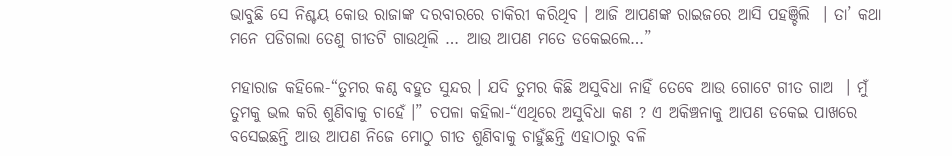ଭାବୁଛି ସେ ନିଶ୍ଚୟ କୋଉ ରାଜାଙ୍କ ଦରବାରରେ ଚାକିରୀ କରିଥିବ । ଆଜି ଆପଣଙ୍କ ରାଇଜରେ ଆସି ପହଞ୍ଚିଲି  । ତା’ କଥା ମନେ ପଡିଗଲା ତେଣୁ ଗୀତଟି ଗାଉଥିଲି … ଆଉ ଆପଣ ମତେ ଡକେଇଲେ…”

ମହାରାଜ କହିଲେ-“ତୁମର କଣ୍ଠ ବହୁତ ସୁନ୍ଦର । ଯଦି ତୁମର କିଛି ଅସୁବିଧା ନାହିଁ ତେବେ ଆଉ ଗୋଟେ ଗୀତ ଗାଅ  । ମୁଁ ତୁମକୁ ଭଲ କରି ଶୁଣିବାକୁ ଚାହେଁ ।” ଚପଳା କହିଲା-“ଏଥିରେ ଅସୁବିଧା କଣ ? ଏ ଅକିଞ୍ଚନାକୁ ଆପଣ ଡକେଇ ପାଖରେ ବସେଇଛନ୍ତି ଆଉ ଆପଣ ନିଜେ ମୋଠୁ ଗୀତ ଶୁଣିବାକୁ ଚାହୁଁଛନ୍ତି ଏହାଠାରୁ ବଳି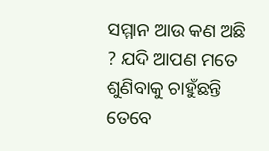ସମ୍ମାନ ଆଉ କଣ ଅଛି ? ଯଦି ଆପଣ ମତେ ଶୁଣିବାକୁ ଚାହୁଁଛନ୍ତି ତେବେ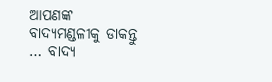ଆପଣଙ୍କ ବାଦ୍ୟମଣ୍ଡଳୀକୁ ଡାକନ୍ତୁ … ବାଦ୍ୟ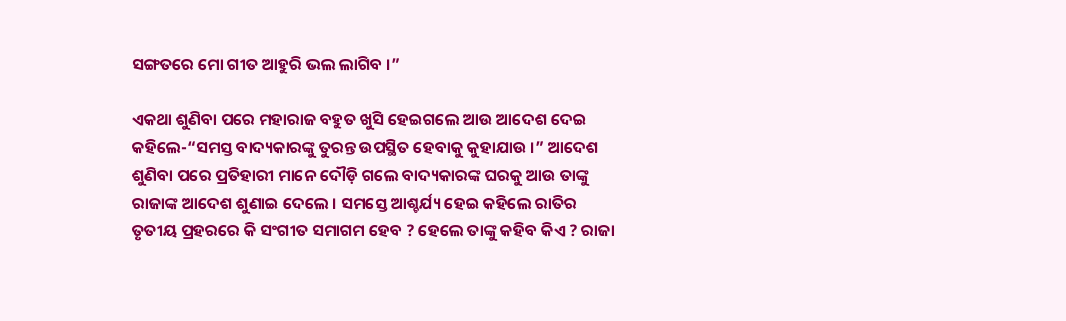ସଙ୍ଗତରେ ମୋ ଗୀତ ଆହୁରି ଭଲ ଲାଗିବ ।”

ଏକଥା ଶୁଣିବା ପରେ ମହାରାଜ ବହୁତ ଖୁସି ହେଇଗଲେ ଆଉ ଆଦେଶ ଦେଇ କହିଲେ-“ସମସ୍ତ ବାଦ୍ୟକାରଙ୍କୁ ତୁରନ୍ତ ଉପସ୍ଥିତ ହେବାକୁ କୁହାଯାଉ ।” ଆଦେଶ ଶୁଣିବା ପରେ ପ୍ରତିହାରୀ ମାନେ ଦୌଡ଼ି ଗଲେ ବାଦ୍ୟକାରଙ୍କ ଘରକୁ ଆଉ ତାଙ୍କୁ ରାଜାଙ୍କ ଆଦେଶ ଶୁଣାଇ ଦେଲେ । ସମସ୍ତେ ଆଶ୍ଚର୍ଯ୍ୟ ହେଇ କହିଲେ ରାତିର  ତୃତୀୟ ପ୍ରହରରେ କି ସଂଗୀତ ସମାଗମ ହେବ ? ହେଲେ ତାଙ୍କୁ କହିବ କିଏ ? ରାଜା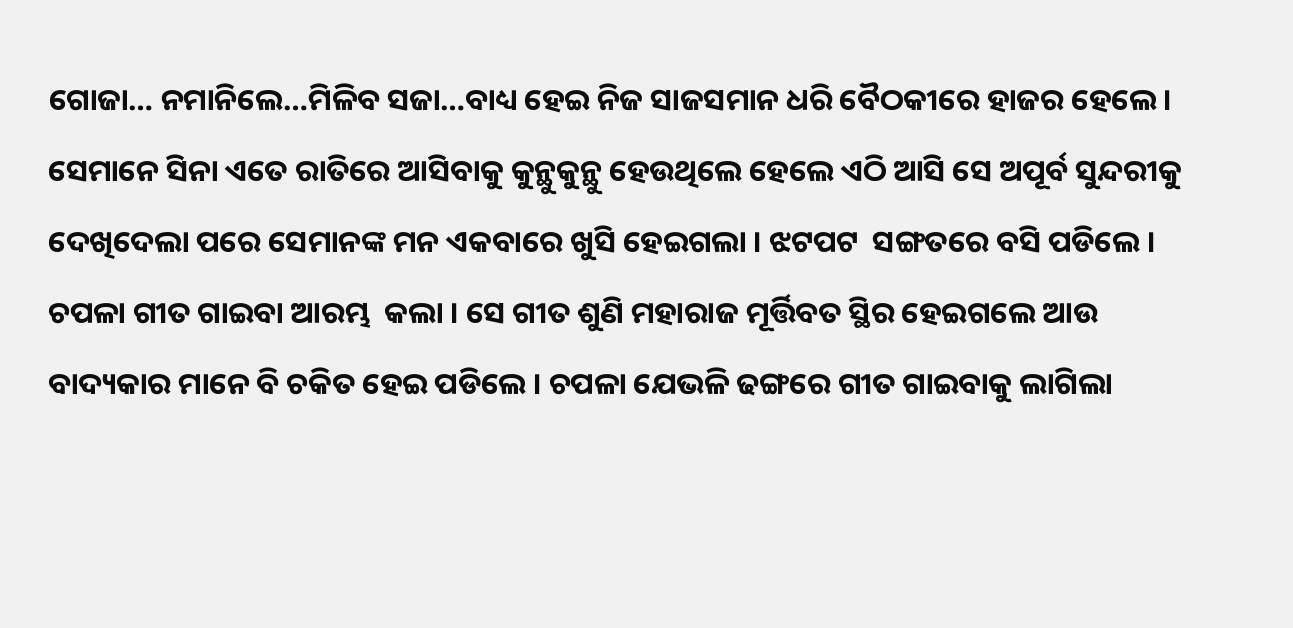ଗୋଜା… ନମାନିଲେ…ମିଳିବ ସଜା…ବାଧ୍ୟ ହେଇ ନିଜ ସାଜସମାନ ଧରି ବୈଠକୀରେ ହାଜର ହେଲେ । ସେମାନେ ସିନା ଏତେ ରାତିରେ ଆସିବାକୁ କୁନ୍ଥୁକୁନ୍ଥୁ ହେଉଥିଲେ ହେଲେ ଏଠି ଆସି ସେ ଅପୂର୍ବ ସୁନ୍ଦରୀକୁ  ଦେଖିଦେଲା ପରେ ସେମାନଙ୍କ ମନ ଏକବାରେ ଖୁସି ହେଇଗଲା । ଝଟପଟ  ସଙ୍ଗତରେ ବସି ପଡିଲେ । ଚପଳା ଗୀତ ଗାଇବା ଆରମ୍ଭ  କଲା । ସେ ଗୀତ ଶୁଣି ମହାରାଜ ମୂର୍ତ୍ତିବତ ସ୍ଥିର ହେଇଗଲେ ଆଉ ବାଦ୍ୟକାର ମାନେ ବି ଚକିତ ହେଇ ପଡିଲେ । ଚପଳା ଯେଭଳି ଢଙ୍ଗରେ ଗୀତ ଗାଇବାକୁ ଲାଗିଲା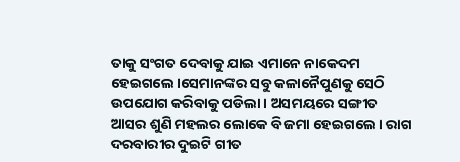ତାକୁ ସଂଗତ ଦେବାକୁ ଯାଇ ଏମାନେ ନାକେଦମ ହେଇଗଲେ ।ସେମାନଙ୍କର ସବୁ କଳାନୈପୁଣକୁ ସେଠି ଉପଯୋଗ କରିବାକୁ ପଡିଲା । ଅସମୟରେ ସଙ୍ଗୀତ ଆସର ଶୁଣି ମହଲର ଲୋକେ ବି ଜମା ହେଇଗଲେ । ରାଗ ଦରବାରୀର ଦୁଇଟି ଗୀତ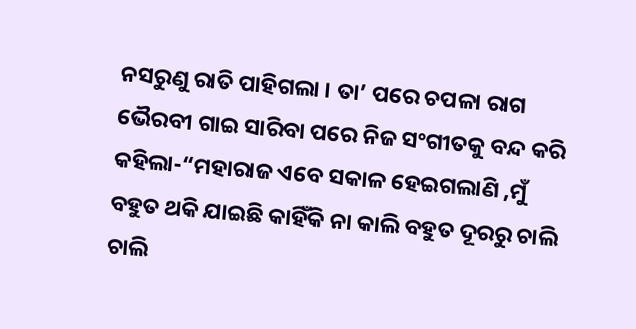ନସରୁଣୁ ରାତି ପାହିଗଲା । ତା’ ପରେ ଚପଳା ରାଗ ଭୈରବୀ ଗାଇ ସାରିବା ପରେ ନିଜ ସଂଗୀତକୁ ବନ୍ଦ କରି କହିଲା-“ମହାରାଜ ଏବେ ସକାଳ ହେଇଗଲାଣି ,ମୁଁ ବହୁତ ଥକି ଯାଇଛି କାହିଁକି ନା କାଲି ବହୁତ ଦୂରରୁ ଚାଲି ଚାଲି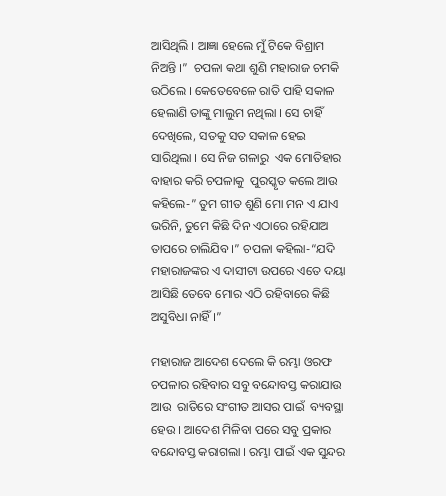ଆସିଥିଲି । ଆଜ୍ଞା ହେଲେ ମୁଁ ଟିକେ ବିଶ୍ରାମ ନିଅନ୍ତି ।”  ଚପଳା କଥା ଶୁଣି ମହାରାଜ ଚମକି ଉଠିଲେ । କେତେବେଳେ ରାତି ପାହି ସକାଳ ହେଲାଣି ତାଙ୍କୁ ମାଲୁମ ନଥିଲା । ସେ ଚାହିଁ ଦେଖିଲେ, ସତକୁ ସତ ସକାଳ ହେଇ ସାରିଥିଲା । ସେ ନିଜ ଗଳାରୁ  ଏକ ମୋତିହାର ବାହାର କରି ଚପଳାକୁ  ପୁରସ୍କୃତ କଲେ ଆଉ କହିଲେ-” ତୁମ ଗୀତ ଶୁଣି ମୋ ମନ ଏ ଯାଏ ଭରିନି, ତୁମେ କିଛି ଦିନ ଏଠାରେ ରହିଯାଅ ତାପରେ ଚାଲିଯିବ ।” ଚପଳା କହିଲା-“ଯଦି ମହାରାଜଙ୍କର ଏ ଦାସୀଟା ଉପରେ ଏତେ ଦୟା ଆସିଛି ତେବେ ମୋର ଏଠି ରହିବାରେ କିଛି ଅସୁବିଧା ନାହିଁ ।”

ମହାରାଜ ଆଦେଶ ଦେଲେ କି ରମ୍ଭା ଓରଫ ଚପଳାର ରହିବାର ସବୁ ବନ୍ଦୋବସ୍ତ କରାଯାଉ  ଆଉ  ରାତିରେ ସଂଗୀତ ଆସର ପାଇଁ  ବ୍ୟବସ୍ଥା ହେଉ । ଆଦେଶ ମିଳିବା ପରେ ସବୁ ପ୍ରକାର ବନ୍ଦୋବସ୍ତ କରାଗଲା । ରମ୍ଭା ପାଇଁ ଏକ ସୁନ୍ଦର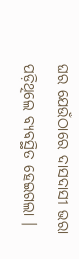ଘର ଯେଉଁଠାରେ ଦାସଦାସୀ ଭରା ପଡ଼ିଥିଲେ ବ୍ୟବସ୍ଥିତ ହେଇଗଲା ।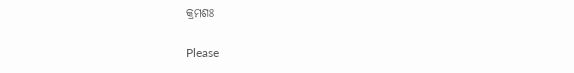କ୍ରମଶଃ

Please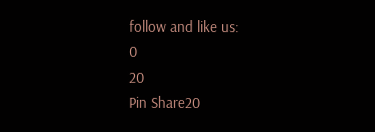follow and like us:
0
20
Pin Share20